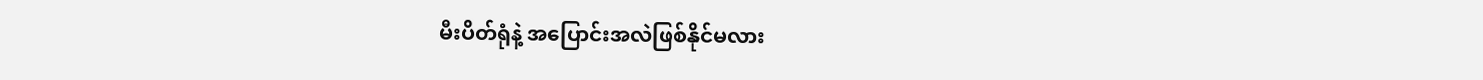မီးပိတ်ရုံနဲ့ အပြောင်းအလဲဖြစ်နိုင်မလား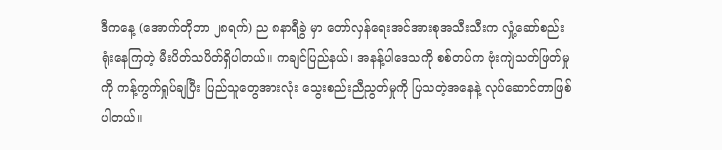ဒီကနေ့ (အောက်တိုဘာ ၂၈ရက်) ည ၈နာရီခွဲ မှာ တော်လှန်ရေးအင်အားစုအသီးသီးက လှုံ့ဆော်စည်းရုံးနေကြတဲ့ မီးပိတ်သပိတ်ရှိပါတယ်။ ကချင်ပြည်နယ်၊ အနန့်ပါဒေသကို စစ်တပ်က ဗုံးကျဲသတ်ဖြတ်မှုကို ကန့်ကွက်ရှုပ်ချပြီး ပြည်သူတွေအားလုံး သွေးစည်းညီညွတ်မှုကို ပြသတဲ့အနေနဲ့ လုပ်ဆောင်တာဖြစ်ပါတယ်။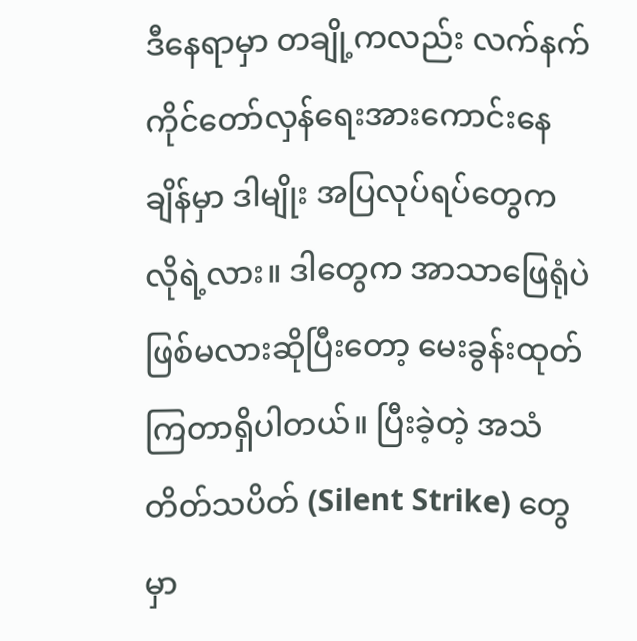ဒီနေရာမှာ တချို့ကလည်း လက်နက်ကိုင်တော်လှန်ရေးအားကောင်းနေချိန်မှာ ဒါမျိုး အပြလုပ်ရပ်တွေက လိုရဲ့လား။ ဒါတွေက အာသာဖြေရုံပဲဖြစ်မလားဆိုပြီးတော့ မေးခွန်းထုတ်ကြတာရှိပါတယ်။ ပြီးခဲ့တဲ့ အသံတိတ်သပိတ် (Silent Strike) တွေမှာ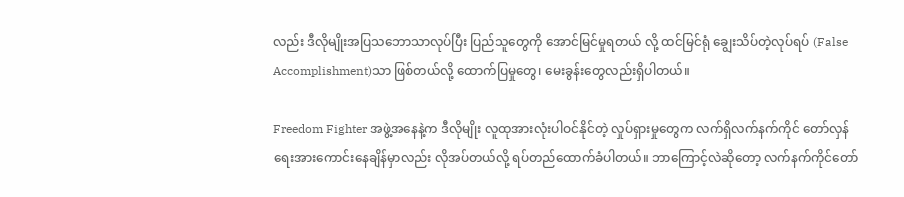လည်း ဒီလိုမျိုးအပြသဘောသာလုပ်ပြီး ပြည်သူတွေကို အောင်မြင်မှုရတယ် လို့ ထင်မြင်ရုံ ချွေးသိပ်တဲ့လုပ်ရပ် (False Accomplishment)သာ ဖြစ်တယ်လို့ ထောက်ပြမှုတွေ၊ မေးခွန်းတွေလည်းရှိပါတယ်။

Freedom Fighter အဖွဲ့အနေနဲ့က ဒီလိုမျိုး လူထုအားလုံးပါဝင်နိုင်တဲ့ လှုပ်ရှားမှုတွေက လက်ရှိလက်နက်ကိုင် တော်လှန်ရေးအားကောင်းနေချိန်မှာလည်း လိုအပ်တယ်လို့ ရပ်တည်ထောက်ခံပါတယ်။ ဘာကြောင့်လဲဆိုတော့ လက်နက်ကိုင်တော်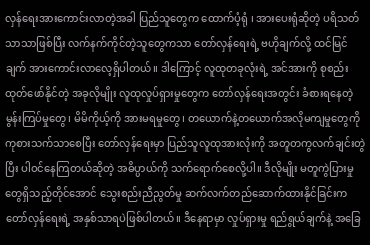လှန်ရေးအားကောင်းလာတဲ့အခါ ပြည်သူတွေက ထောက်ပံ့ရုံ ၊ အားပေးရုံဆိုတဲ့ ပရိသတ်သာသာဖြစ်ပြီး လက်နက်ကိုင်တဲ့သူတွေကသာ တော်လှန်ရေးရဲ့ ဗဟိုချက်လို့ ထင်မြင်ချက် အားကောင်းလာလေ့ရှိပါတယ်။ ဒါကြောင့် လူထုတခုလုံးရဲ့ အင်အားကို စုစည်းထုတ်ဖော်နိုင်တဲ့ အခုလိုမျိုး လူထုလှုပ်ရှားမှုတွေက တော်လှန်ရေးအတွင်း ခံစားရနေတဲ့ မွန်းကြပ်မှုတွေ၊ မိမိကိုယ့်ကို အားမရမှုတွေ၊ တယောက်နဲ့တယောက်အလိုမကျမှုတွေကို ကုစားသက်သာစေပြီး တော်လှန်ရေးမှာ ပြည်သူလူထုအားလုံးကို အတူတကွလက်ချင်းတွဲပြီး ပါဝင်နေကြတယ်ဆိုတဲ့ အဓိပ္ပာယ်ကို သက်ရောက်စေလို့ပါ။ ဒီလိုမျိုး မတူကွဲပြားမှုတွေရှိသည့်တိုင်အောင် သွေးစည်းညီညွတ်မှု ဆက်လက်တည်ဆောက်ထားနိုင်ခြင်းက တော်လှန်ရေးရဲ့ အနှစ်သာရပဲဖြစ်ပါတယ်။ ဒီနေရာမှာ လှုပ်ရှားမှု ရည်ရွယ်ချက်နဲ့ အခြေ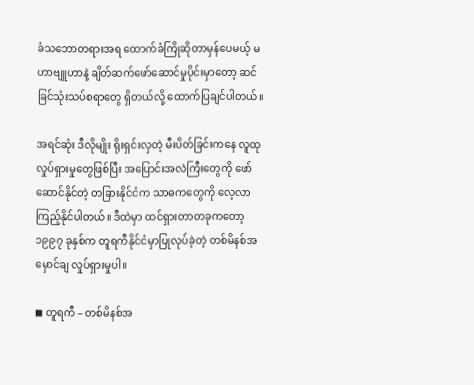ခံသဘောတရားအရ ထောက်ခံကြိုဆိုတာမှန်ပေမယ့် မဟာဗျူဟာနဲ့ ချိတ်ဆက်ဖော်ဆောင်မှုပိုင်းမှာတော့ ဆင်ခြင်သုံးသပ်စရာတွေ ရှိတယ်လို့ ထောက်ပြချင်ပါတယ်။

အရင်ဆုံး ဒီလိုမျိုး ရိုးရှင်းလှတဲ့ မီးပိတ်ခြင်းကနေ လူထုလှုပ်ရှားမှုတွေဖြစ်ပြီး အပြောင်းအလဲကြီးတွေကို ဖော်ဆောင်နိုင်တဲ့ တခြားနိုင်ငံက သာဓကတွေကို လေ့လာကြည့်နိုင်ပါတယ်။ ဒီထဲမှာ ထင်ရှားတာတခုကတော့ ၁၉၉၇ ခုနှစ်က တူရကီနိုင်ငံမှာပြုလုပ်ခဲ့တဲ့ တစ်မိနစ်အမှောင်ချ လှုပ်ရှားမှုပါ။

◼ တူရကီ – တစ်မိနစ်အ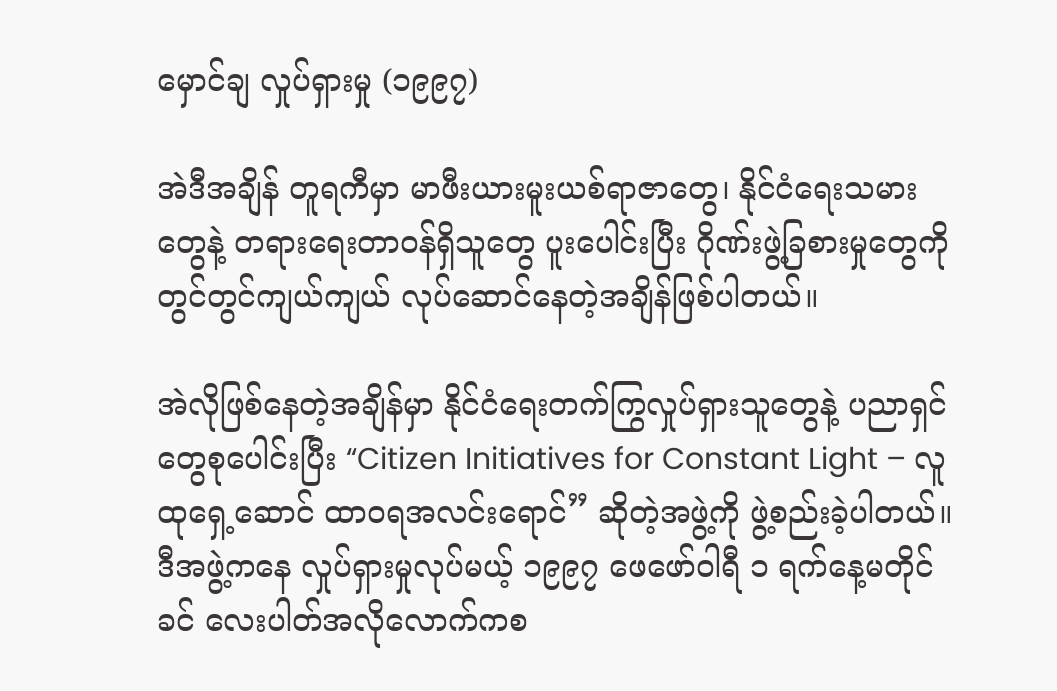မှောင်ချ လှုပ်ရှားမှု (၁၉၉၇)

အဲဒီအချိန် တူရကီမှာ မာဖီးယားမူးယစ်ရာဇာတွေ၊ နိုင်ငံရေးသမားတွေနဲ့ တရားရေးတာဝန်ရှိသူတွေ ပူးပေါင်းပြီး ဂိုဏ်းဖွဲ့ခြစားမှုတွေကို တွင်တွင်ကျယ်ကျယ် လုပ်ဆောင်နေတဲ့အချိန်ဖြစ်ပါတယ်။

အဲလိုဖြစ်နေတဲ့အချိန်မှာ နိုင်ငံရေးတက်ကြွလှုပ်ရှားသူတွေနဲ့ ပညာရှင်တွေစုပေါင်းပြီး “Citizen Initiatives for Constant Light – လူထုရှေ့ဆောင် ထာဝရအလင်းရောင်” ဆိုတဲ့အဖွဲ့ကို ဖွဲ့စည်းခဲ့ပါတယ်။ ဒီအဖွဲ့ကနေ လှုပ်ရှားမှုလုပ်မယ့် ၁၉၉၇ ဖေဖော်ဝါရီ ၁ ရက်နေ့မတိုင်ခင် လေးပါတ်အလိုလောက်ကစ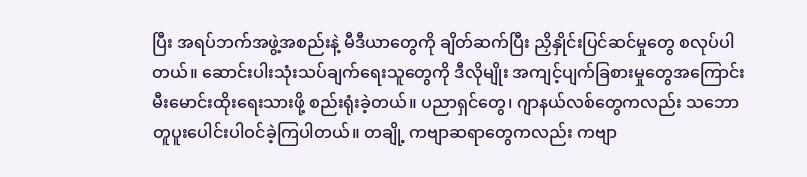ပြီး အရပ်ဘက်အဖွဲ့အစည်းနဲ့ မီဒီယာတွေကို ချိတ်ဆက်ပြီး ညှိနှိုင်းပြင်ဆင်မှုတွေ စလုပ်ပါတယ်။ ဆောင်းပါးသုံးသပ်ချက်ရေးသူတွေကို ဒီလိုမျိုး အကျင့်ပျက်ခြစားမှုတွေအကြောင်း မီးမောင်းထိုးရေးသားဖို့ စည်းရုံးခဲ့တယ်။ ပညာရှင်တွေ၊ ဂျာနယ်လစ်တွေကလည်း သဘောတူပူးပေါင်းပါဝင်ခဲ့ကြပါတယ်။ တချို့ ကဗျာဆရာတွေကလည်း ကဗျာ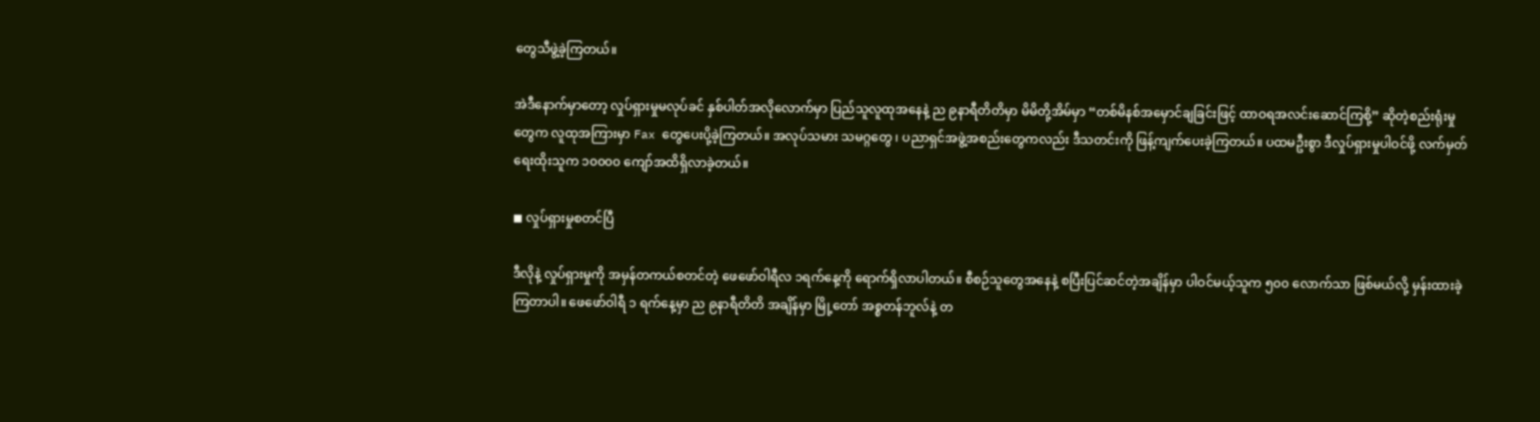တွေသီဖွဲ့ခဲ့ကြတယ်။

အဲဒီနောက်မှာတော့ လှုပ်ရှားမှုမလုပ်ခင် နှစ်ပါတ်အလိုလောက်မှာ ပြည်သူလူထုအနေနဲ့ ည ၉နာရီတိတိမှာ မိမိတို့အိမ်မှာ “တစ်မိနစ်အမှောင်ချခြင်းဖြင့် ထာဝရအလင်းဆောင်ကြစို့” ဆိုတဲ့စည်းရုံးမှုတွေက လူထုအကြားမှာ Fax တွေပေးပို့ခဲ့ကြတယ်။ အလုပ်သမား သမဂ္ဂတွေ ၊ ပညာရှင်အဖွဲ့အစည်းတွေကလည်း ဒီသတင်းကို ဖြန့်ကျက်ပေးခဲ့ကြတယ်။ ပထမဦးစွာ ဒီလှုပ်ရှားမှုပါဝင်ဖို့ လက်မှတ်ရေးထိုးသူက ၁၀၀၀၀ ကျော်အထိရှိလာခဲ့တယ်။

◼ လှုပ်ရှားမှုစတင်ပြီ

ဒီလိုနဲ့ လှုပ်ရှားမှုကို အမှန်တကယ်စတင်တဲ့ ဖေဖော်ဝါရီလ ၁ရက်နေ့ကို ရောက်ရှိလာပါတယ်။ စီစဉ်သူတွေအနေနဲ့ စပြီးပြင်ဆင်တဲ့အချိန်မှာ ပါဝင်မယ့်သူက ၅၀၀ လောက်သာ ဖြစ်မယ်လို့ မှန်းထားခဲ့ကြတာပါ။ ဖေဖော်ဝါရီ ၁ ရက်နေ့မှာ ည ၉နာရီတိတိ အချိန်မှာ မြို့တော် အစ္စတန်ဘူလ်နဲ့ တ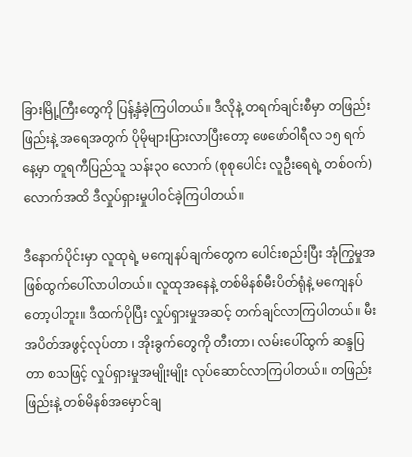ခြားမြို့ကြီးတွေကို ပြန့်နှံခဲ့ကြပါတယ်။ ဒီလိုနဲ့ တရက်ချင်းစီမှာ တဖြည်းဖြည်းနဲ့ အရေအတွက် ပိုမိုများပြားလာပြီးတော့ ဖေဖော်ဝါရီလ ၁၅ ရက်နေ့မှာ တူရကီပြည်သူ သန်း၃၀ လောက် (စုစုပေါင်း လူဦးရေရဲ့ တစ်ဝက်)လောက်အထိ ဒီလှုပ်ရှားမှုပါဝင်ခဲ့ကြပါတယ်။

ဒီနောက်ပိုင်းမှာ လူထုရဲ့ မကျေနပ်ချက်တွေက ပေါင်းစည်းပြီး အုံကြွမှုအဖြစ်ထွက်ပေါ်လာပါတယ်။ လူထုအနေနဲ့ တစ်မိနစ်မီးပိတ်ရုံနဲ့ မကျေနပ်တော့ပါဘူး။ ဒီထက်ပိုပြီး လှုပ်ရှားမှုအဆင့် တက်ချင်လာကြပါတယ်။ မီးအပိတ်အဖွင့်လုပ်တာ ၊ အိုးခွက်တွေကို တီးတာ၊ လမ်းပေါ်ထွက် ဆန္ဒပြတာ စသဖြင့် လှုပ်ရှားမှုအမျိုးမျိုး လုပ်ဆောင်လာကြပါတယ်။ တဖြည်းဖြည်းနဲ့ တစ်မိနစ်အမှောင်ချ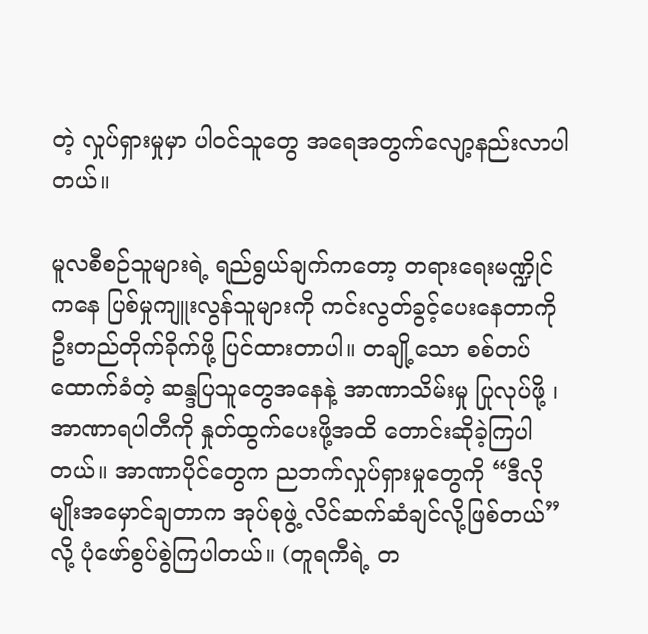တဲ့ လှုပ်ရှားမှုမှာ ပါဝင်သူတွေ အရေအတွက်လျော့နည်းလာပါတယ်။

မူလစီစဉ်သူများရဲ့ ရည်ရွယ်ချက်ကတော့ တရားရေးမဏ္ဍိုင်ကနေ ပြစ်မှုကျူးလွန်သူများကို ကင်းလွတ်ခွင့်ပေးနေတာကို ဦးတည်တိုက်ခိုက်ဖို့ ပြင်ထားတာပါ။ တချို့သော စစ်တပ်ထောက်ခံတဲ့ ဆန္ဒပြသူတွေအနေနဲ့ အာဏာသိမ်းမှု ပြုလုပ်ဖို့ ၊ အာဏာရပါတီကို နှုတ်ထွက်ပေးဖို့အထိ တောင်းဆိုခဲ့ကြပါတယ်။ အာဏာပိုင်တွေက ညဘက်လှုပ်ရှားမှုတွေကို “ဒီလိုမျိုးအမှောင်ချတာက အုပ်စုဖွဲ့ လိင်ဆက်ဆံချင်လို့ဖြစ်တယ်”လို့ ပုံဖော်စွပ်စွဲကြပါတယ်။ (တူရကီရဲ့ တ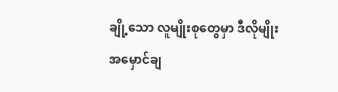ချို့သော လူမျိုးစုတွေမှာ ဒီလိုမျိုး အမှောင်ချ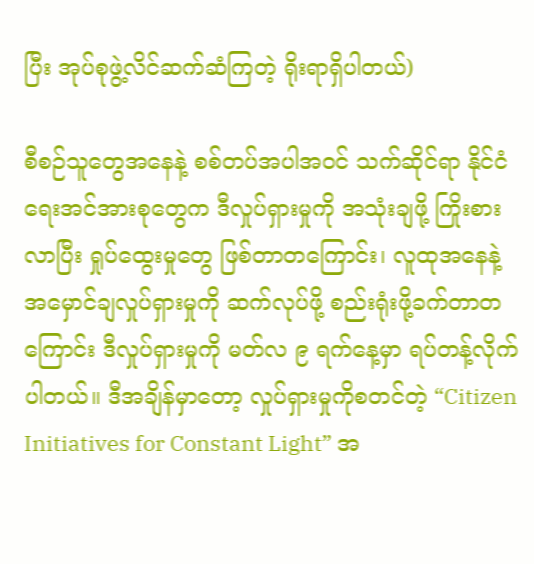ပြီး အုပ်စုဖွဲ့လိင်ဆက်ဆံကြတဲ့ ရိုးရာရှိပါတယ်)

စီစဉ်သူတွေအနေနဲ့ စစ်တပ်အပါအဝင် သက်ဆိုင်ရာ နိုင်ငံရေးအင်အားစုတွေက ဒီလှုပ်ရှားမှုကို အသုံးချဖို့ ကြိုးစားလာပြီး ရှုပ်ထွေးမှုတွေ ဖြစ်တာတကြောင်း၊ လူထုအနေနဲ့ အမှောင်ချလှုပ်ရှားမှုကို ဆက်လုပ်ဖို့ စည်းရုံးဖို့ခက်တာတကြောင်း ဒီလှုပ်ရှားမှုကို မတ်လ ၉ ရက်နေ့မှာ ရပ်တန့်လိုက်ပါတယ်။ ဒီအချိန်မှာတော့ လှုပ်ရှားမှုကိုစတင်တဲ့ “Citizen Initiatives for Constant Light” အ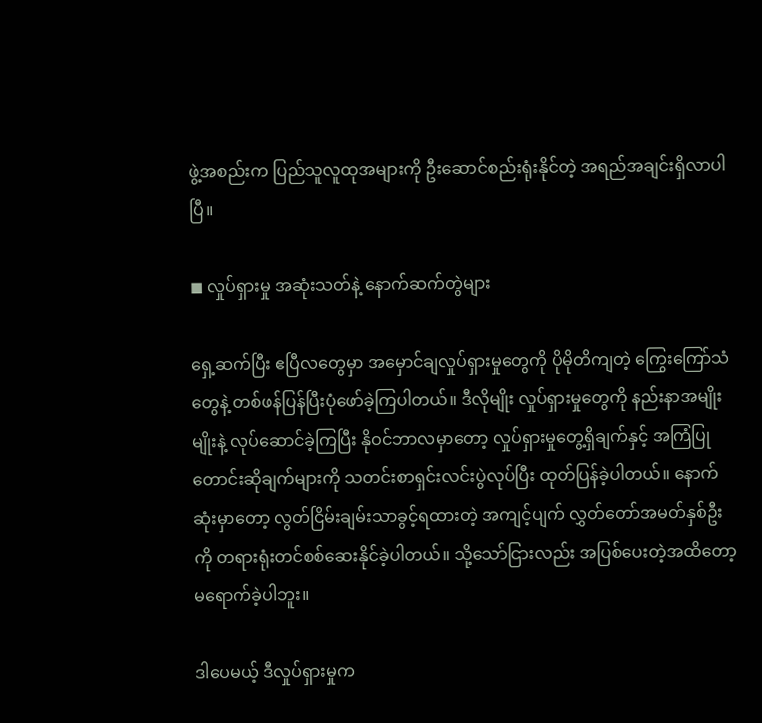ဖွဲ့အစည်းက ပြည်သူလူထုအများကို ဦးဆောင်စည်းရုံးနိုင်တဲ့ အရည်အချင်းရှိလာပါပြီ။

◼ လှုပ်ရှားမှု အဆုံးသတ်နဲ့ နောက်ဆက်တွဲများ

ရှေ့ဆက်ပြီး ဧပြီလတွေမှာ အမှောင်ချလှုပ်ရှားမှုတွေကို ပိုမိုတိကျတဲ့ ကြွေးကြော်သံတွေနဲ့ တစ်ဖန်ပြန်ပြီးပုံဖော်ခဲ့ကြပါတယ်။ ဒီလိုမျိုး လှုပ်ရှားမှုတွေကို နည်းနာအမျိုးမျိုးနဲ့ လုပ်ဆောင်ခဲ့ကြပြီး နိုဝင်ဘာလမှာတော့ လှုပ်ရှားမှုတွေ့ရှိချက်နှင့် အကြံပြုတောင်းဆိုချက်များကို သတင်းစာရှင်းလင်းပွဲလုပ်ပြီး ထုတ်ပြန်ခဲ့ပါတယ်။ နောက်ဆုံးမှာတော့ လွတ်ငြိမ်းချမ်းသာခွင့်ရထားတဲ့ အကျင့်ပျက် လွှတ်တော်အမတ်နှစ်ဦးကို တရားရုံးတင်စစ်ဆေးနိုင်ခဲ့ပါတယ်။ သို့သော်ငြားလည်း အပြစ်ပေးတဲ့အထိတော့ မရောက်ခဲ့ပါဘူး။

ဒါပေမယ့် ဒီလှုပ်ရှားမှုက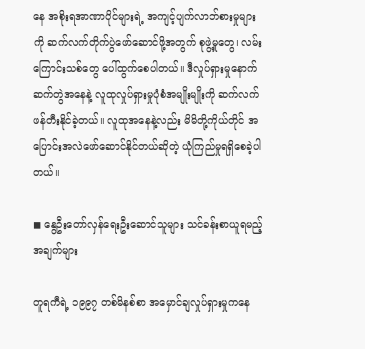နေ အစိုးရအာဏာပိုင်များရဲ့ အကျင့်ပျက်လာဘ်စားမှုများကို ဆက်လက်တိုက်ပွဲဖော်ဆောင်ဖို့အတွက် စုဖွဲ့မှုတွေ၊ လမ်းကြောင်းသစ်တွေ ပေါ်ထွက်စေပါတယ်။ ဒီလှုပ်ရှားမှုနောက်ဆက်တွဲအနေနဲ့ လူထုလှုပ်ရှားမှုပုံစံအမျိုးမျိုးကို ဆက်လက်ဖန်တီးနိုင်ခဲ့တယ်။ လူထုအနေနဲ့လည်း မိမိတို့ကိုယ်တိုင် အပြောင်းအလဲဖော်ဆောင်နိုင်တယ်ဆိုတဲ့ ယုံကြည်မှုရရှိစေခဲ့ပါတယ်။

◼ နွေဦးတော်လှန်ရေးဦးဆောင်သူများ သင်ခန်းစာယူရမည့်အချက်များ

တူရကီရဲ့ ၁၉၉၇ တစ်မိနစ်စာ အမှောင်ချလှုပ်ရှားမှုကနေ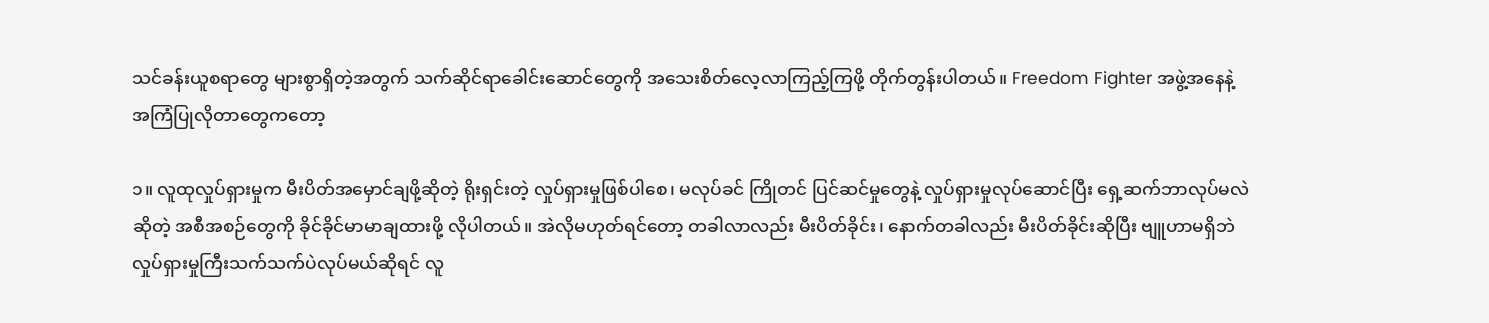သင်ခန်းယူစရာတွေ များစွာရှိတဲ့အတွက် သက်ဆိုင်ရာခေါင်းဆောင်တွေကို အသေးစိတ်လေ့လာကြည့်ကြဖို့ တိုက်တွန်းပါတယ်။ Freedom Fighter အဖွဲ့အနေနဲ့ အကြံပြုလိုတာတွေကတော့

၁။ လူထုလှုပ်ရှားမှုက မီးပိတ်အမှောင်ချဖို့ဆိုတဲ့ ရိုးရှင်းတဲ့ လှုပ်ရှားမှုဖြစ်ပါစေ၊ မလုပ်ခင် ကြိုတင် ပြင်ဆင်မှုတွေနဲ့ လှုပ်ရှားမှုလုပ်ဆောင်ပြီး ရှေ့ဆက်ဘာလုပ်မလဲဆိုတဲ့ အစီအစဉ်တွေကို ခိုင်ခိုင်မာမာချထားဖို့ လိုပါတယ်။ အဲလိုမဟုတ်ရင်တော့ တခါလာလည်း မီးပိတ်ခိုင်း၊ နောက်တခါလည်း မီးပိတ်ခိုင်းဆိုပြီး ဗျူဟာမရှိဘဲ လှုပ်ရှားမှုကြီးသက်သက်ပဲလုပ်မယ်ဆိုရင် လူ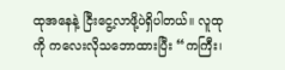ထုအနေနဲ့ ငြီးငွေ့လာဖို့ပဲရှိပါတယ်။ လူထုကို ကလေးလိုသဘောထားပြီး “ကကြီး၊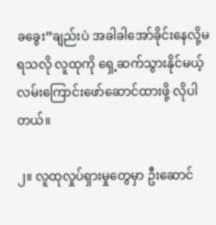ခခွေး”ချည်းပဲ အခါခါအော်ခိုင်းနေလို့မရသလို လူထုကို ရှေ့ဆက်သွားနိုင်မယ့် လမ်းကြောင်းဖော်ဆောင်ထားဖို့ လိုပါတယ်။

၂။ လူထုလှုပ်ရှားမှုတွေမှာ ဦးဆောင်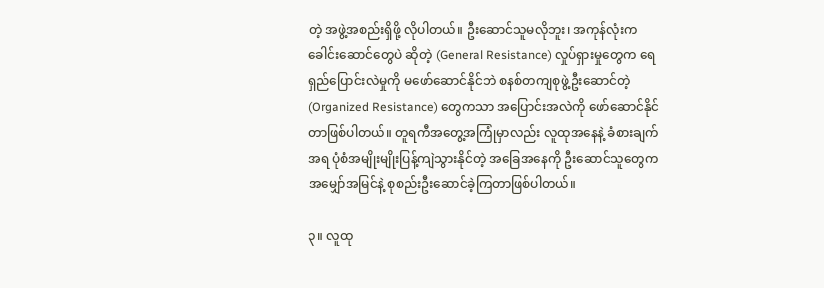တဲ့ အဖွဲ့အစည်းရှိဖို့ လိုပါတယ်။ ဦးဆောင်သူမလိုဘူး၊ အကုန်လုံးက ခေါင်းဆောင်တွေပဲ ဆိုတဲ့ (General Resistance) လှုပ်ရှားမှုတွေက ရေရှည်ပြောင်းလဲမှုကို မဖော်ဆောင်နိုင်ဘဲ စနစ်တကျစုဖွဲ့ဦးဆောင်တဲ့ (Organized Resistance) တွေကသာ အပြောင်းအလဲကို ဖော်ဆောင်နိုင်တာဖြစ်ပါတယ်။ တူရကီအတွေ့အကြုံမှာလည်း လူထုအနေနဲ့ ခံစားချက်အရ ပုံစံအမျိုးမျိုးပြန့်ကျဲသွားနိုင်တဲ့ အခြေအနေကို ဦးဆောင်သူတွေက အမျှော်အမြင်နဲ့ စုစည်းဦးဆောင်ခဲ့ကြတာဖြစ်ပါတယ်။

၃။ လူထု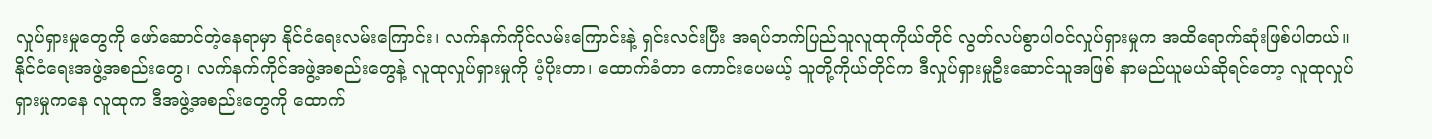လှုပ်ရှားမှုတွေကို ဖော်ဆောင်တဲ့နေရာမှာ နိုင်ငံရေးလမ်းကြောင်း၊ လက်နက်ကိုင်လမ်းကြောင်းနဲ့ ရှင်းလင်းပြီး အရပ်ဘက်ပြည်သူလူထုကိုယ်တိုင် လွတ်လပ်စွာပါဝင်လှုပ်ရှားမှုက အထိရောက်ဆုံးဖြစ်ပါတယ်။ နိုင်ငံရေးအဖွဲ့အစည်းတွေ၊ လက်နက်ကိုင်အဖွဲ့အစည်းတွေနဲ့ လူထုလှုပ်ရှားမှုကို ပံ့ပိုးတာ၊ ထောက်ခံတာ ကောင်းပေမယ့် သူတို့ကိုယ်တိုင်က ဒီလှုပ်ရှားမှုဦးဆောင်သူအဖြစ် နာမည်ယူမယ်ဆိုရင်တော့ လူထုလှုပ်ရှားမှုကနေ လူထုက ဒီအဖွဲ့အစည်းတွေကို ထောက်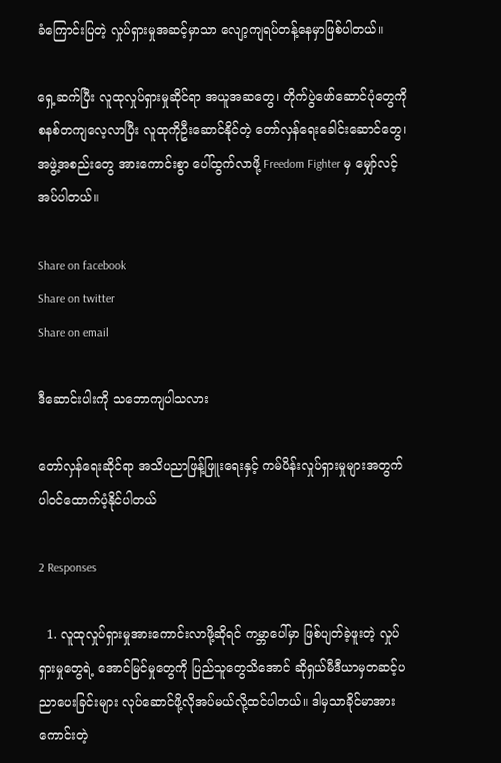ခံကြောင်းပြတဲ့ လှုပ်ရှားမှုအဆင့်မှာသာ လျော့ကျရပ်တန့်နေမှာဖြစ်ပါတယ်။

ရှေ့ဆက်ပြီး လူထုလှုပ်ရှားမှုဆိုင်ရာ အယူအဆတွေ၊ တိုက်ပွဲဖော်ဆောင်ပုံတွေကို စနစ်တကျလေ့လာပြီး လူထုကိုဦးဆောင်နိုင်တဲ့ တော်လှန်ရေးခေါင်းဆောင်တွေ၊ အဖွဲ့အစည်းတွေ အားကောင်းစွာ ပေါ်ထွက်လာဖို့ Freedom Fighter မှ မျှော်လင့်အပ်ပါတယ်။

Share on facebook
Share on twitter
Share on email

ဒီဆောင်းပါးကို သဘောကျပါသလား

တော်လှန်ရေးဆိုင်ရာ အသိပညာဖြန့်ဖြူးရေးနှင့် ကမ်ပိန်းလှုပ်ရှားမှုများအတွက် ပါဝင်ထောက်ပံ့နိုင်ပါတယ်

2 Responses

  1. လူထုလှုပ်ရှားမှုအားကောင်းလာဖို့ဆိုရင် ကမ္ဘာပေါ်မှာ ဖြစ်ပျတ်ခဲ့ဖူးတဲ့ လှုပ်ရှားမှုတွေရဲ့ အောင်မြင်မှုတွေကို ပြည်သူတွေသိအောင် ဆိုရှယ်မီဒီယာမှတဆင့်ပညာပေးခြင်းများ လုပ်ဆောင်ဖို့လိုအပ်မယ်လို့ထင်ပါတယ်။ ဒါမှသာခိုင်မာအားကောင်းတဲ့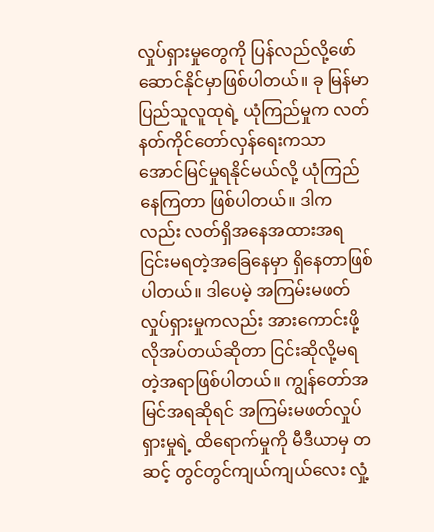လှုပ်ရှားမှုတွေကို ပြန်လည်လို့ဖော်ဆောင်နိုင်မှာဖြစ်ပါတယ်။ ခု မြန်မာပြည်သူလူထုရဲ့ ယုံကြည်မှုက လတ်နတ်ကိုင်တော်လှန်ရေးကသာ အောင်မြင်မှုရနိုင်မယ်လို့ ယုံကြည်နေကြတာ ဖြစ်ပါတယ်။ ဒါကလည်း လတ်ရှိအနေအထားအရ ငြင်းမရတဲ့အခြေနေမှာ ရှိနေတာဖြစ်ပါတယ်။ ဒါပေမဲ့ အကြမ်းမဖတ်လှုပ်ရှားမှုကလည်း အားကောင်းဖို့ လိုအပ်တယ်ဆိုတာ ငြင်းဆိုလို့မရတဲ့အရာဖြစ်ပါတယ်။ ကျွန်တော်အမြင်အရဆိုရင် အကြမ်းမဖတ်လှုပ်ရှားမှုရဲ့ ထိရောက်မှုကို မီဒီယာမှ တဆင့် တွင်တွင်ကျယ်ကျယ်လေး လှုံ့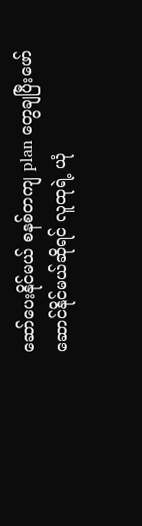ဆော်ပေးနိုင်မယ် စနစ်တကျ plan တွေချပြီးဖော်ဆောင်နိုင်မယ်ဆိုရင် လူထုရဲ့ ယုံ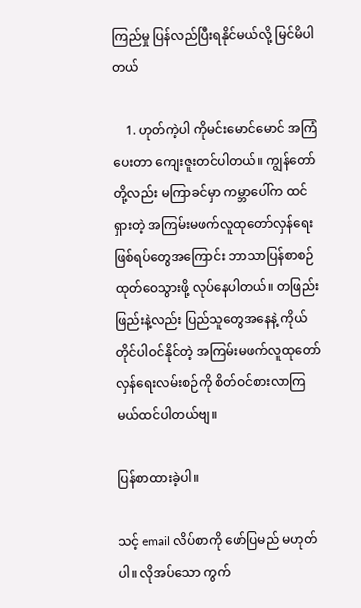ကြည်မှု ပြန်လည်ပြီးရနိုင်မယ်လို့ မြင်မိပါတယ်

    1. ဟုတ်ကဲ့ပါ ကိုမင်းမောင်မောင် အကြံပေးတာ ကျေးဇူးတင်ပါတယ်။ ကျွန်တော်တို့လည်း မကြာခင်မှာ ကမ္ဘာပေါ်က ထင်ရှားတဲ့ အကြမ်းမဖက်လူထုတော်လှန်ရေးဖြစ်ရပ်တွေအကြောင်း ဘာသာပြန်စာစဉ်ထုတ်ဝေသွားဖို့ လုပ်နေပါတယ်။ တဖြည်းဖြည်းနဲ့လည်း ပြည်သူတွေအနေနဲ့ ကိုယ်တိုင်ပါဝင်နိုင်တဲ့ အကြမ်းမဖက်လူထုတော်လှန်ရေးလမ်းစဉ်ကို စိတ်ဝင်စားလာကြမယ်ထင်ပါတယ်ဗျ။

ပြန်စာထားခဲ့ပါ။

သင့် email လိပ်စာကို ဖော်ပြမည် မဟုတ်ပါ။ လိုအပ်သော ကွက်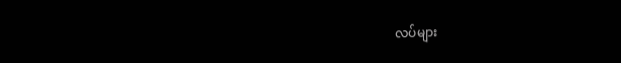လပ်များ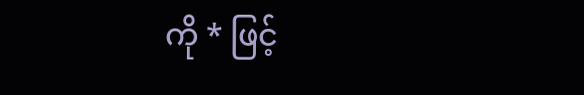ကို * ဖြင့်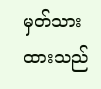မှတ်သားထားသည်